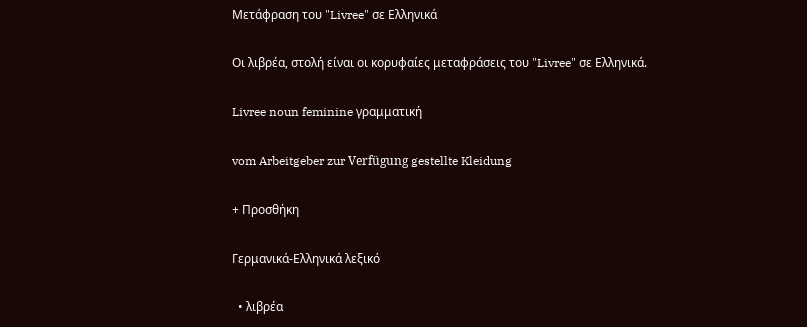Μετάφραση του "Livree" σε Ελληνικά

Οι λιβρέα, στολή είναι οι κορυφαίες μεταφράσεις του "Livree" σε Ελληνικά.

Livree noun feminine γραμματική

vom Arbeitgeber zur Verfügung gestellte Kleidung

+ Προσθήκη

Γερμανικά-Ελληνικά λεξικό

  • λιβρέα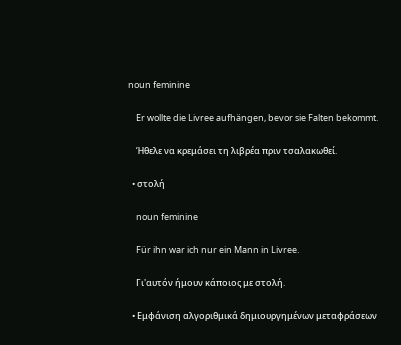noun feminine

    Er wollte die Livree aufhängen, bevor sie Falten bekommt.

    Ήθελε να κρεμάσει τη λιβρέα πριν τσαλακωθεί.

  • στολή

    noun feminine

    Für ihn war ich nur ein Mann in Livree.

    Γι'αυτόν ήμουν κάποιος με στολή.

  • Εμφάνιση αλγοριθμικά δημιουργημένων μεταφράσεων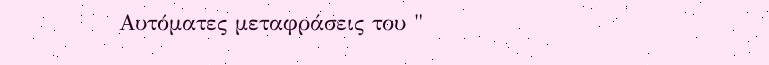Αυτόματες μεταφράσεις του "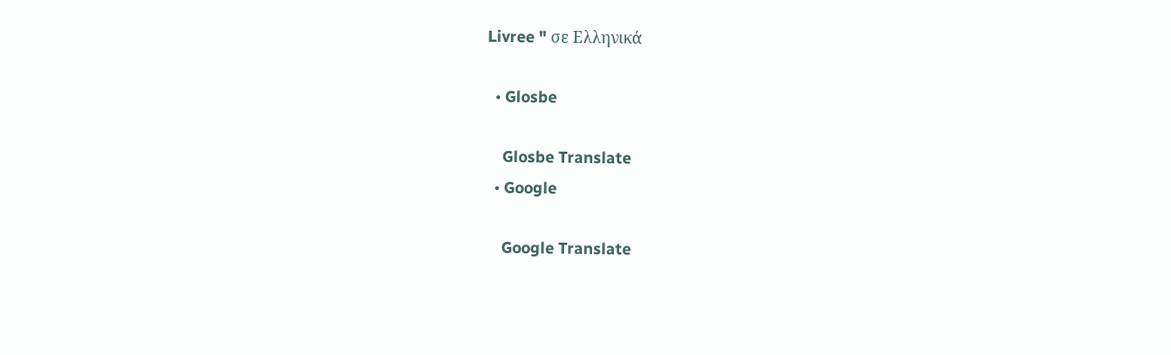Livree " σε Ελληνικά

  • Glosbe

    Glosbe Translate
  • Google

    Google Translate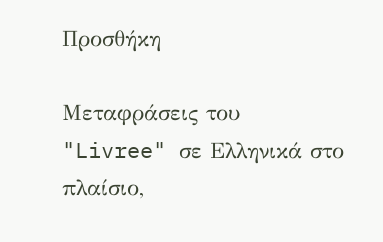Προσθήκη

Μεταφράσεις του "Livree" σε Ελληνικά στο πλαίσιο,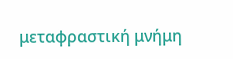μεταφραστική μνήμη